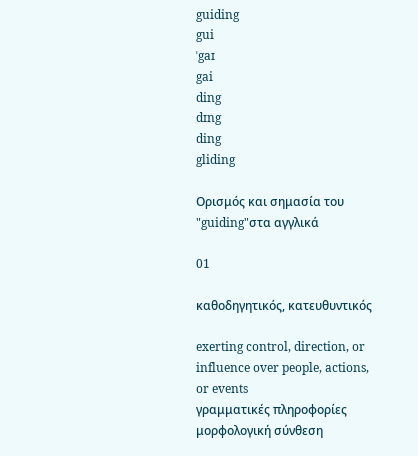guiding
gui
ˈgaɪ
gai
ding
dɪng
ding
gliding

Ορισμός και σημασία του "guiding"στα αγγλικά

01

καθοδηγητικός, κατευθυντικός

exerting control, direction, or influence over people, actions, or events
γραμματικές πληροφορίες
μορφολογική σύνθεση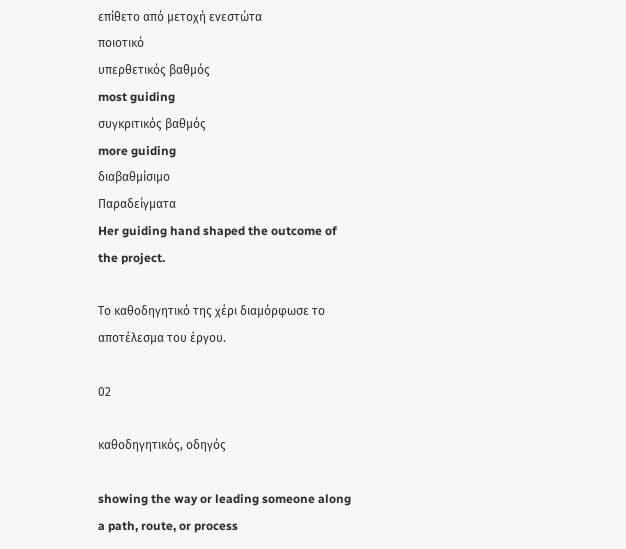επίθετο από μετοχή ενεστώτα
ποιοτικό
υπερθετικός βαθμός
most guiding
συγκριτικός βαθμός
more guiding
διαβαθμίσιμο
Παραδείγματα
Her guiding hand shaped the outcome of the project.

Το καθοδηγητικό της χέρι διαμόρφωσε το αποτέλεσμα του έργου.

02

καθοδηγητικός, οδηγός

showing the way or leading someone along a path, route, or process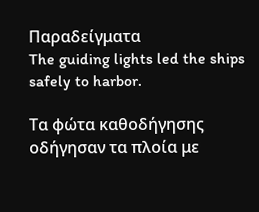Παραδείγματα
The guiding lights led the ships safely to harbor.

Τα φώτα καθοδήγησης οδήγησαν τα πλοία με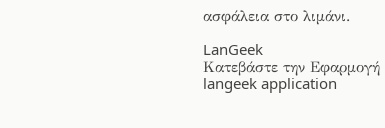ασφάλεια στο λιμάνι.

LanGeek
Κατεβάστε την Εφαρμογή
langeek application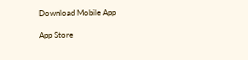Download Mobile App

App Store